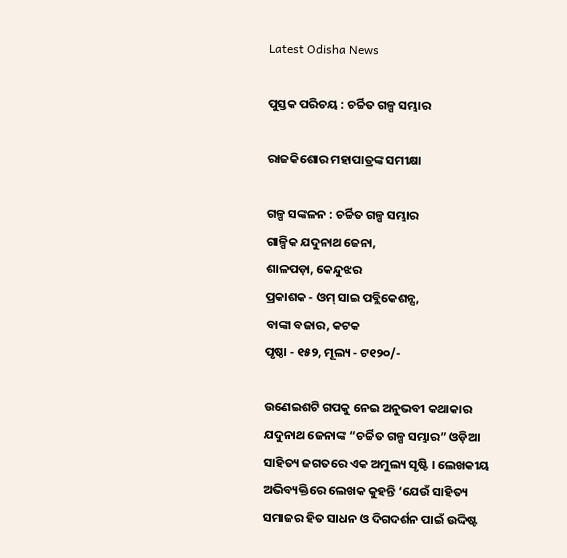Latest Odisha News

ପୁସ୍ତକ ପରିଚୟ : ଚର୍ଚ୍ଚିତ ଗଳ୍ପ ସମ୍ଭାର

ରାଜକିଶୋର ମହାପାତ୍ରଙ୍କ ସମୀକ୍ଷା

ଗଳ୍ପ ସଙ୍କଳନ : ଚର୍ଚ୍ଚିତ ଗଳ୍ପ ସମ୍ଭାର
ଗାଳ୍ପିକ ଯଦୁନାଥ ଜେନା,
ଶାଳପଡ଼ା, କେନ୍ଦୁଝର
ପ୍ରକାଶକ ‐ ଓମ୍ ସାଇ ପବ୍ଲିକେଶନ୍ସ,
ବାଙ୍କା ବଜାର, କଟକ
ପୃଷ୍ଠା ‐ ୧୫୨, ମୂଲ୍ୟ ‐ ଟ୧୨୦/-

ଉଣେଇଶଟି ଗପକୁ ନେଇ ଅନୁଭବୀ କଥାକାର ଯଦୁନାଥ ଜେନାଙ୍କ “ଚର୍ଚ୍ଚିତ ଗଳ୍ପ ସମ୍ଭାର” ଓଡ଼ିଆ ସାହିତ୍ୟ ଜଗତରେ ଏକ ଅମୁଲ୍ୟ ସୃଷ୍ଟି । ଲେଖକୀୟ ଅଭିବ୍ୟକ୍ତିରେ ଲେଖକ କୁହନ୍ତି ‘ଯେଉଁ ସାହିତ୍ୟ ସମାଜର ହିତ ସାଧନ ଓ ଦିଗଦର୍ଶନ ପାଇଁ ଉଦ୍ଦିଷ୍ଟ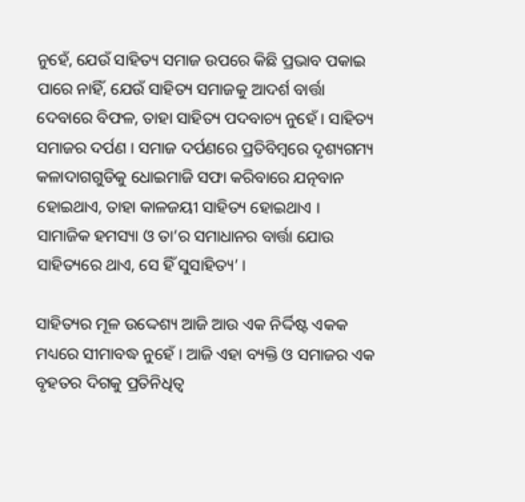ନୁହେଁ, ଯେଉଁ ସାହିତ୍ୟ ସମାଜ ଉପରେ କିଛି ପ୍ରଭାବ ପକାଇ ପାରେ ନାହିଁ, ଯେଉଁ ସାହିତ୍ୟ ସମାଜକୁ ଆଦର୍ଶ ବାର୍ତ୍ତା ଦେବାରେ ବିଫଳ, ତାହା ସାହିତ୍ୟ ପଦବାଚ୍ୟ ନୁହେଁ । ସାହିତ୍ୟ ସମାଜର ଦର୍ପଣ । ସମାଜ ଦର୍ପଣରେ ପ୍ରତିବିମ୍ବରେ ଦୃଶ୍ୟଗମ୍ୟ କଳାଦାଗଗୁଡିକୁ ଧୋଇମାଜି ସଫା କରିବାରେ ଯତ୍ନବାନ ହୋଇଥାଏ, ତାହା କାଳଜୟୀ ସାହିତ୍ୟ ହୋଇଥାଏ । ସାମାଜିକ ହମସ୍ୟା ଓ ତା’ର ସମାଧାନର ବାର୍ତ୍ତା ଯୋଉ ସାହିତ୍ୟରେ ଥାଏ, ସେ ହିଁ ସୁସାହିତ୍ୟ’ ।

ସାହିତ୍ୟର ମୂଳ ଉଦ୍ଦେଶ୍ୟ ଆଜି ଆଉ ଏକ ନିର୍ଦ୍ଦିଷ୍ଟ ଏକକ ମଧ୍ୟରେ ସୀମାବଦ୍ଧ ନୁହେଁ । ଆଜି ଏହା ବ୍ୟକ୍ତି ଓ ସମାଜର ଏକ ବୃହତର ଦିଗକୁ ପ୍ରତିନିଧିତ୍ବ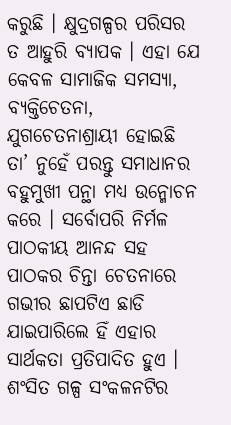କରୁଛି । କ୍ଷୁଦ୍ରଗଳ୍ପର ପରିସର ତ ଆହୁରି ବ୍ୟାପକ । ଏହା ଯେ କେବଳ ସାମାଜିକ ସମସ୍ୟା, ବ୍ୟକ୍ତିଚେତନା, ଯୁଗଚେତନାଶ୍ରାୟୀ ହୋଇଛି ତା’ ନୁହେଁ ପରନ୍ତୁ ସମାଧାନର ବହୁମୁଖୀ ପନ୍ଥା ମଧ୍ୟ ଉନ୍ମୋଚନ କରେ । ସର୍ବୋପରି ନିର୍ମଳ ପାଠକୀୟ ଆନନ୍ଦ ସହ ପାଠକର ଚିନ୍ତା ଚେତନାରେ ଗଭୀର ଛାପଟିଏ ଛାଡି ଯାଇପାରିଲେ ହିଁ ଏହାର ସାର୍ଥକତା ପ୍ରତିପାଦିତ ହୁଏ । ଶଂସିତ ଗଳ୍ପ ସଂକଳନଟିର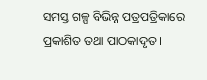ସମସ୍ତ ଗଳ୍ପ ବିଭିନ୍ନ ପତ୍ରପତ୍ରିକାରେ ପ୍ରକାଶିତ ତଥା ପାଠକାଦୃତ ।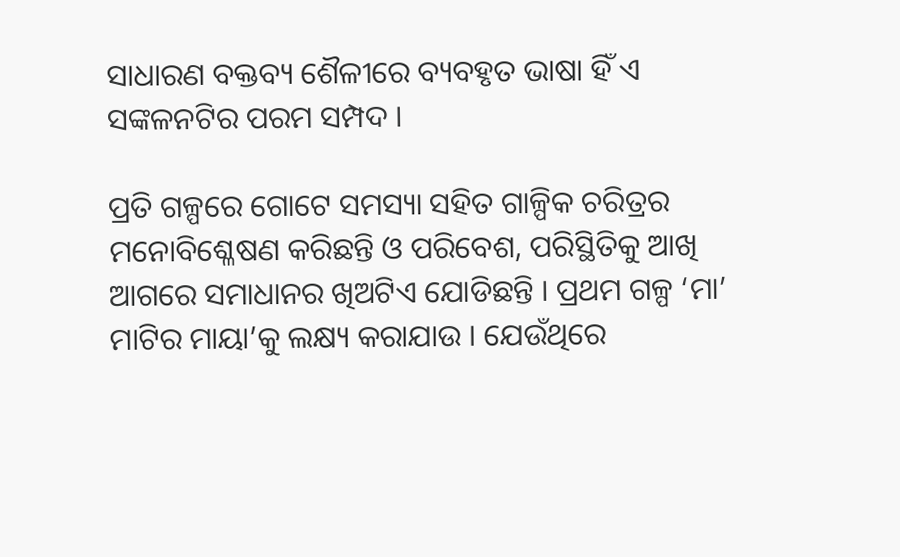ସାଧାରଣ ବକ୍ତବ୍ୟ ଶୈଳୀରେ ବ୍ୟବହୃତ ଭାଷା ହିଁ ଏ ସଙ୍କଳନଟିର ପରମ ସମ୍ପଦ ।

ପ୍ରତି ଗଳ୍ପରେ ଗୋଟେ ସମସ୍ୟା ସହିତ ଗାଳ୍ପିକ ଚରିତ୍ରର ମନୋବିଶ୍ଳେଷଣ କରିଛନ୍ତି ଓ ପରିବେଶ, ପରିସ୍ଥିତିକୁ ଆଖି ଆଗରେ ସମାଧାନର ଖିଅଟିଏ ଯୋଡିଛନ୍ତି । ପ୍ରଥମ ଗଳ୍ପ ‘ମା’ ମାଟିର ମାୟା’କୁ ଲକ୍ଷ୍ୟ କରାଯାଉ । ଯେଉଁଥିରେ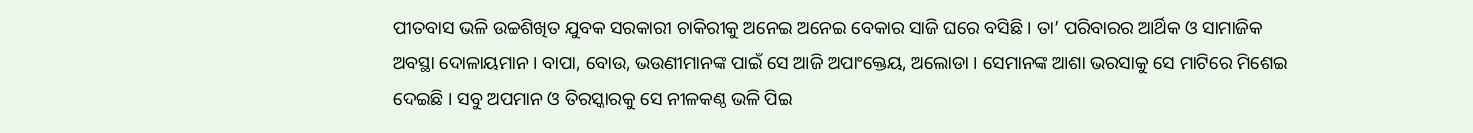ପୀତବାସ ଭଳି ଉଚ୍ଚଶିଖିତ ଯୁବକ ସରକାରୀ ଚାକିରୀକୁ ଅନେଇ ଅନେଇ ବେକାର ସାଜି ଘରେ ବସିଛି । ତା’ ପରିବାରର ଆର୍ଥିକ ଓ ସାମାଜିକ ଅବସ୍ଥା ଦୋଳାୟମାନ । ବାପା, ବୋଉ, ଭଉଣୀମାନଙ୍କ ପାଇଁ ସେ ଆଜି ଅପାଂକ୍ତେୟ, ଅଲୋଡା । ସେମାନଙ୍କ ଆଶା ଭରସାକୁ ସେ ମାଟିରେ ମିଶେଇ ଦେଇଛି । ସବୁ ଅପମାନ ଓ ତିରସ୍କାରକୁ ସେ ନୀଳକଣ୍ଠ ଭଳି ପିଇ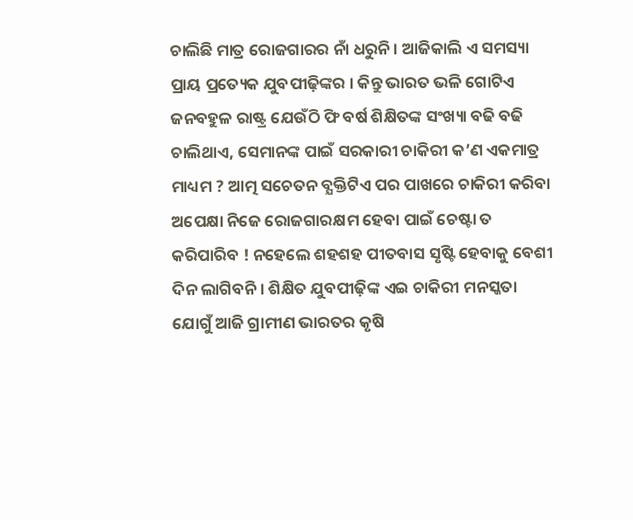ଚାଲିଛି ମାତ୍ର ରୋଜଗାରର ନାଁ ଧରୁନି । ଆଜିକାଲି ଏ ସମସ୍ୟା ପ୍ରାୟ ପ୍ରତ୍ୟେକ ଯୁବପୀଢ଼ିଙ୍କର । କିନ୍ତୁ ଭାରତ ଭଳି ଗୋଟିଏ ଜନବହୁଳ ରାଷ୍ଟ୍ର ଯେଉଁଠି ଫି ବର୍ଷ ଶିକ୍ଷିତଙ୍କ ସଂଖ୍ୟା ବଢି ବଢି ଚାଲିଥାଏ, ସେମାନଙ୍କ ପାଇଁ ସରକାରୀ ଚାକିରୀ କ’ଣ ଏକମାତ୍ର ମାଧ୍ୟମ ? ଆତ୍ମ ସଚେତନ ବ୍ଯକ୍ତିଟିଏ ପର ପାଖରେ ଚାକିରୀ କରିବା ଅପେକ୍ଷା ନିଜେ ରୋଜଗାରକ୍ଷମ ହେବା ପାଇଁ ଚେଷ୍ଟା ତ କରିପାରିବ ! ନହେଲେ ଶହଶହ ପୀତବାସ ସୃଷ୍ଟି ହେବାକୁ ବେଶୀ ଦିନ ଲାଗିବନି । ଶିକ୍ଷିତ ଯୁବପୀଢ଼ିଙ୍କ ଏଇ ଚାକିରୀ ମନସ୍କତା ଯୋଗୁଁ ଆଜି ଗ୍ରାମୀଣ ଭାରତର କୃଷି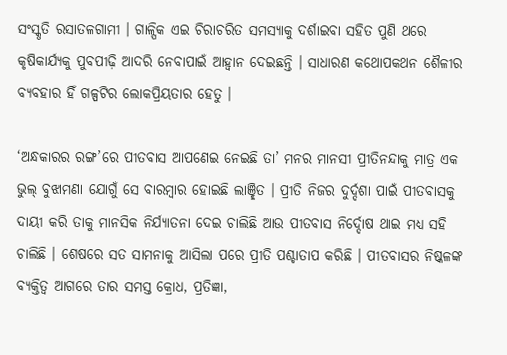ସଂସ୍କୃତି ରସାତଳଗାମୀ । ଗାଳ୍ପିକ ଏଇ ଚିରାଚରିତ ସମସ୍ୟାକୁ ଦର୍ଶାଇବା ସହିତ ପୁଣି ଥରେ କୃଷିକାର୍ଯ୍ୟକୁ ପୁବପୀଢ଼ି ଆଦରି ନେବାପାଇଁ ଆହ୍ବାନ ଦେଇଛନ୍ତି । ସାଧାରଣ କଥୋପକଥନ ଶୈଳୀର ବ୍ୟବହାର ହିଁ ଗଳ୍ପଟିର ଲୋକପ୍ରିୟତାର ହେତୁ ।

‘ଅନ୍ଧକାରର ରଙ୍ଗ’ରେ ପୀତବାସ ଆପଣେଇ ନେଇଛି ତା’ ମନର ମାନସୀ ପ୍ରୀତିନନ୍ଦାକୁ ମାତ୍ର ଏକ ଭୁଲ୍ ବୁଝାମଣା ଯୋଗୁଁ ସେ ବାରମ୍ବାର ହୋଇଛି ଲାଞ୍ଛିତ । ପ୍ରୀତି ନିଜର ଦୁର୍ଦ୍ଦଶା ପାଇଁ ପୀତବାସକୁ ଦାୟୀ କରି ତାକୁ ମାନସିକ ନିର୍ଯ୍ୟାତନା ଦେଇ ଚାଲିଛି ଆଉ ପୀତବାସ ନିର୍ଦ୍ଦୋଷ ଥାଇ ମଧ୍ୟ ସହି ଚାଲିଛି । ଶେଷରେ ସତ ସାମନାକୁ ଆସିଲା ପରେ ପ୍ରୀତି ପଶ୍ଚାତାପ କରିଛି । ପୀତବାସର ନିଷ୍କଳଙ୍କ ବ୍ୟକ୍ତିତ୍ବ ଆଗରେ ତାର ସମସ୍ତ କ୍ରୋଧ, ପ୍ରତିଜ୍ଞା,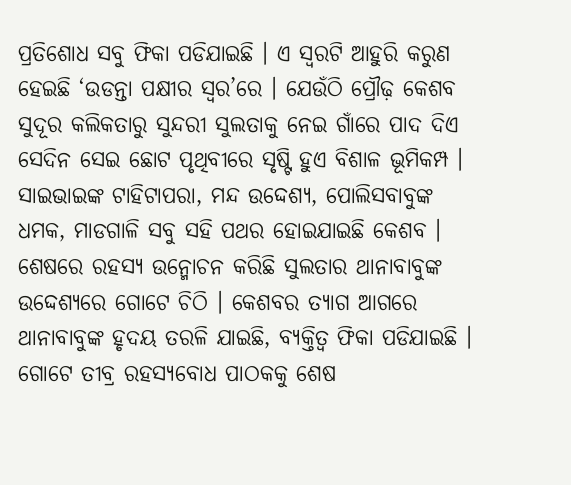ପ୍ରତିଶୋଧ ସବୁ ଫିକା ପଡିଯାଇଛି । ଏ ସ୍ବରଟି ଆହୁରି କରୁଣ ହେଇଛି ‘ଉଡନ୍ତା ପକ୍ଷୀର ସ୍ବର’ରେ । ଯେଉଁଠି ପ୍ରୌଢ଼ କେଶବ ସୁଦୂର କଲିକତାରୁ ସୁନ୍ଦରୀ ସୁଲତାକୁ ନେଇ ଗାଁରେ ପାଦ ଦିଏ ସେଦିନ ସେଇ ଛୋଟ ପୃଥିବୀରେ ସୃଷ୍ଟି ହୁଏ ବିଶାଳ ଭୂମିକମ୍ପ । ସାଇଭାଇଙ୍କ ଟାହିଟାପରା, ମନ୍ଦ ଉଦ୍ଦେଶ୍ୟ, ପୋଲିସବାବୁଙ୍କ ଧମକ, ମାଡଗାଳି ସବୁ ସହି ପଥର ହୋଇଯାଇଛି କେଶବ । ଶେଷରେ ରହସ୍ୟ ଉନ୍ମୋଚନ କରିଛି ସୁଲତାର ଥାନାବାବୁଙ୍କ ଉଦ୍ଦେଶ୍ୟରେ ଗୋଟେ ଚିଠି । କେଶବର ତ୍ୟାଗ ଆଗରେ ଥାନାବାବୁଙ୍କ ହୃଦୟ ତରଳି ଯାଇଛି, ବ୍ୟକ୍ତିତ୍ବ ଫିକା ପଡିଯାଇଛି । ଗୋଟେ ତୀବ୍ର ରହସ୍ୟବୋଧ ପାଠକକୁ ଶେଷ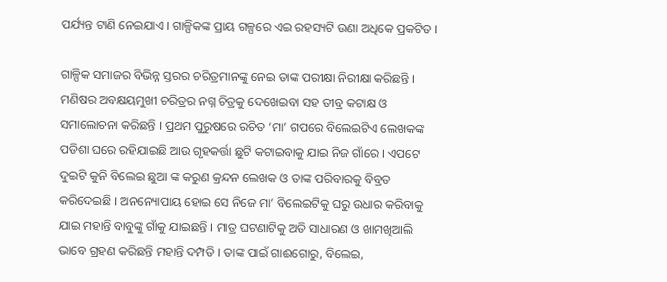ପର୍ଯ୍ୟନ୍ତ ଟାଣି ନେଇଯାଏ । ଗାଳ୍ପିକଙ୍କ ପ୍ରାୟ ଗଳ୍ପରେ ଏଇ ରହସ୍ୟଟି ଉଣା ଅଧିକେ ପ୍ରକଟିତ ।

ଗାଳ୍ପିକ ସମାଜର ବିଭିନ୍ନ ସ୍ତରର ଚରିତ୍ରମାନଙ୍କୁ ନେଇ ତାଙ୍କ ପରୀକ୍ଷା ନିରୀକ୍ଷା କରିଛନ୍ତି । ମଣିଷର ଅବକ୍ଷୟମୁଖୀ ଚରିତ୍ରର ନଗ୍ନ ଚିତ୍ରକୁ ଦେଖେଇବା ସହ ତୀବ୍ର କଟାକ୍ଷ ଓ ସମାଲୋଚନା କରିଛନ୍ତି । ପ୍ରଥମ ପୁରୁଷରେ ରଚିତ ‘ମା’ ଗପରେ ବିଲେଇଟିଏ ଲେଖକଙ୍କ ପଡିଶା ଘରେ ରହିଯାଇଛି ଆଉ ଗୃହକର୍ତ୍ତା ଛୁଟି କଟାଇବାକୁ ଯାଇ ନିଜ ଗାଁରେ । ଏପଟେ ଦୁଇଟି କୁନି ବିଲେଇ ଛୁଆ ଙ୍କ କରୁଣ କ୍ରନ୍ଦନ ଲେଖକ ଓ ତାଙ୍କ ପରିବାରକୁ ବିବ୍ରତ କରିଦେଇଛି । ଅନନ୍ୟୋପାୟ ହୋଇ ସେ ନିଜେ ମା’ ବିଲେଇଟିକୁ ଘରୁ ଉଧାର କରିବାକୁ ଯାଇ ମହାନ୍ତି ବାବୁଙ୍କୁ ଗାଁକୁ ଯାଇଛନ୍ତି । ମାତ୍ର ଘଟଣାଟିକୁ ଅତି ସାଧାରଣ ଓ ଖାମଖିଆଲି ଭାବେ ଗ୍ରହଣ କରିଛନ୍ତି ମହାନ୍ତି ଦମ୍ପତି । ତାଙ୍କ ପାଇଁ ଗାଈଗୋରୁ, ବିଲେଇ,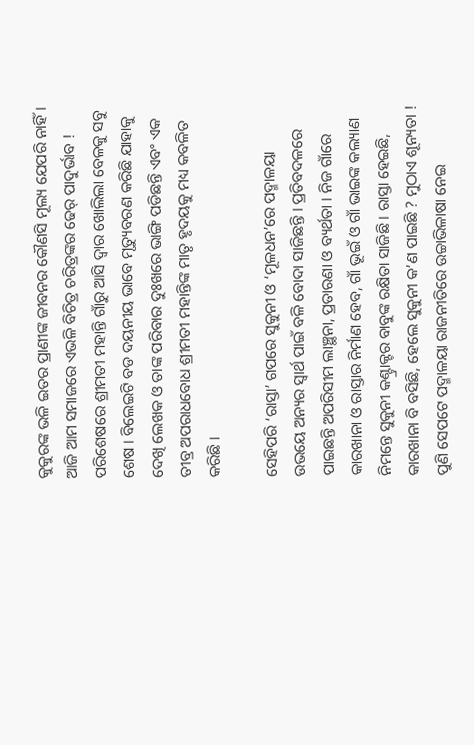କୁକୁରଙ୍କ ଭଳି ଇତର ପ୍ରାଣୀଙ୍କ ଜୀବନର କୌଣସି ମୂଲ୍ୟ ଯେପରି ନାହିଁ । ଆଜି ଆମ ସମାଜରେ ଏଭଳି ବିଚିତ୍ର ଚରିତ୍ରଙ୍କର ଢେର୍ ପାଦୁର୍ଭାବ ! ପରିଶେଷରେ ଶ୍ରୀମତୀ ମହାନ୍ତି ଗାଁରୁ ଆସି ଦ୍ବାର ଖୋଲିଲା ବେଳକୁ ସବୁ ଶେଷ । ବିଲେଇଟି ବଡ ଦୟନୀୟ ଭାବେ ମୃତ୍ୟୁବରଣ କରିଛି ଯାହାକୁ ଦେଖି ଲେଖକ ଓ ତାଙ୍କ ପରିବାର ଦୁଃଖରେ ଭାଙ୍ଗି ପଡିଛନ୍ତି ଏବଂ ଏକ ତୀବ୍ର ଅପରାଧବୋଧ ଶ୍ରୀମତୀ ମହାନ୍ତିଙ୍କ ମାତୃ ହୃଦୟକୁ ମଧ୍ୟ କବଳିତ କରିଛି ।

ସେହିପରି ‘ରାସ୍ତା’ ଗପରେ ସୁକୁନୀ ଓ ‘ମୂଳଧନ’ରେ ପଦ୍ମାଳୟା ଉଭୟେ ଅନ୍ୟର ସ୍ବାର୍ଥ ପାଇଁ ବଳି ବୋଦା ସାଜିଛନ୍ତି । ପ୍ରତିବଦଳରେ ପାଇଛନ୍ତି ଅପରିସୀମ ଲାଞ୍ଛନା, ପ୍ରତାରଣା ଓ ବ୍ୟର୍ଥତା । ନିଜ ଗାଁରେ କାରଖାନା ଓ ରାସ୍ତାର ନିର୍ମାଣ ହେବ, ଗାଁ ଭୂଇଁ ଓ ଗାଁ ଭାଇଙ୍କ କଲ୍ୟାଣ ନିମନ୍ତେ ସୁକୁନୀ କଣ୍ଟ୍ରାକ୍ଟର ବାବୁଙ୍କ ରକ୍ଷିତା ସାଜିଛି । ରାସ୍ତା ହେଇଛି, କାରଖାନା ବି ବସିଛି, ହେଲେ ସୁକୁନୀ କ’ଣ ପାଇଛି ? ମୁଠାଏ ଶୂନ୍ୟତା ! ପୁଣି ସେପଟେ ପଦ୍ମାଳୟା ରାଜନୀତିରେ ଉଚ୍ଚାଭିଳାଷା ନେଇ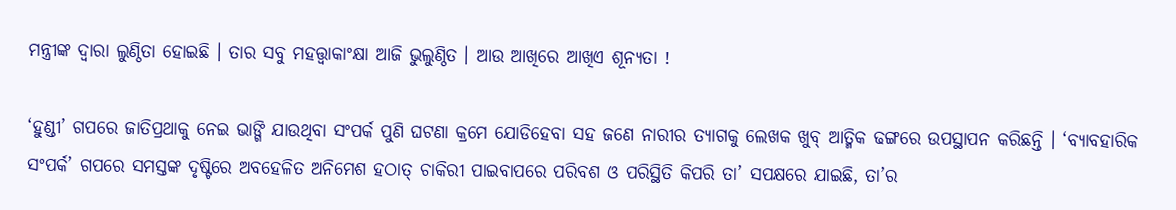ମନ୍ତ୍ରୀଙ୍କ ଦ୍ବାରା ଲୁଣ୍ଠିତା ହୋଇଛି । ତାର ସବୁ ମହତ୍ତ୍ବାକାଂକ୍ଷା ଆଜି ଭୁଲୁଣ୍ଠିତ । ଆଉ ଆଖିରେ ଆଖିଏ ଶୂନ୍ୟତା !

‘ହୁଣ୍ଡୀ’ ଗପରେ ଜାତିପ୍ରଥାକୁ ନେଇ ଭାଙ୍ଗି ଯାଉଥିବା ସଂପର୍କ ପୁଣି ଘଟଣା କ୍ରମେ ଯୋଡିହେବା ସହ ଜଣେ ନାରୀର ତ୍ୟାଗକୁ ଲେଖକ ଖୁବ୍ ଆତ୍ମିକ ଢଙ୍ଗରେ ଉପସ୍ଥାପନ କରିଛନ୍ତି । ‘ବ୍ୟାବହାରିକ ସଂପର୍କ’ ଗପରେ ସମସ୍ତଙ୍କ ଦୃଷ୍ଟିରେ ଅବହେଳିତ ଅନିମେଶ ହଠାତ୍ ଚାକିରୀ ପାଇବାପରେ ପରିବଶ ଓ ପରିସ୍ଥିତି କିପରି ତା’ ସପକ୍ଷରେ ଯାଇଛି, ତା’ର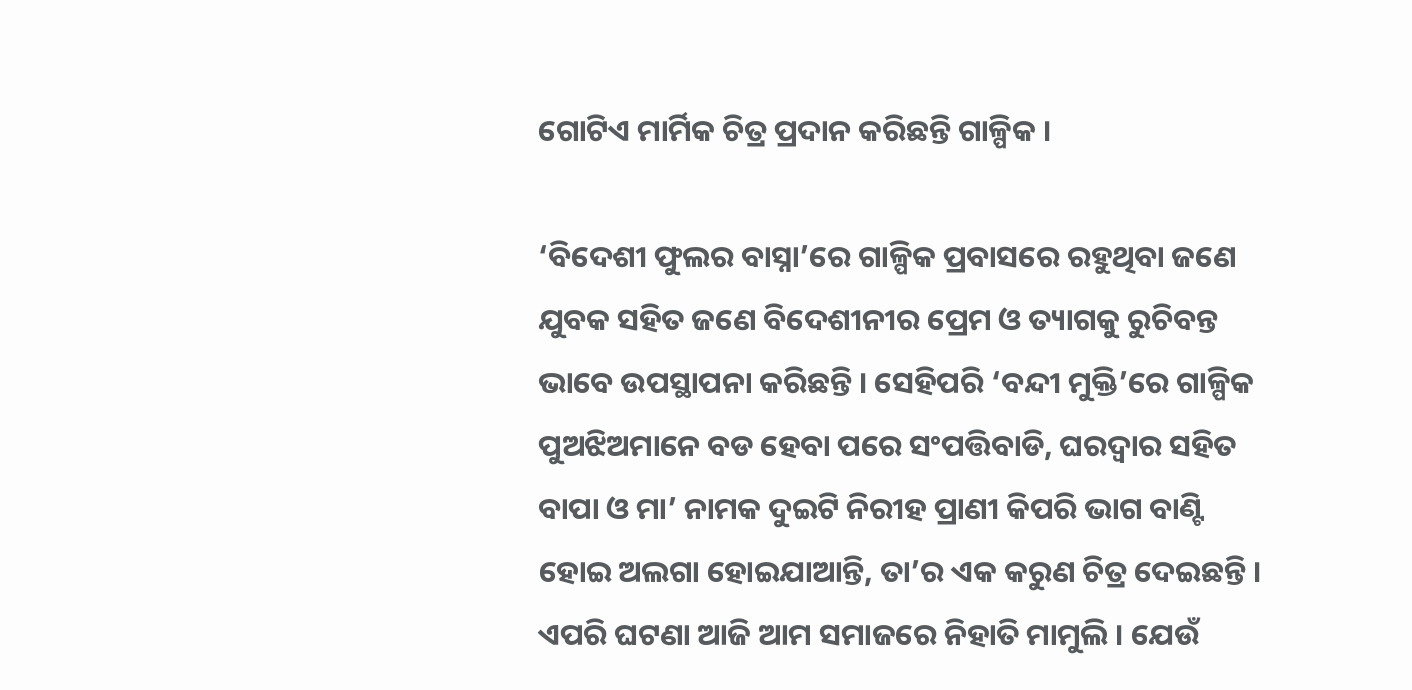ଗୋଟିଏ ମାର୍ମିକ ଚିତ୍ର ପ୍ରଦାନ କରିଛନ୍ତି ଗାଳ୍ପିକ ।

‘ବିଦେଶୀ ଫୁଲର ବାସ୍ନା’ରେ ଗାଳ୍ପିକ ପ୍ରବାସରେ ରହୁଥିବା ଜଣେ ଯୁବକ ସହିତ ଜଣେ ବିଦେଶୀନୀର ପ୍ରେମ ଓ ତ୍ୟାଗକୁ ରୁଚିବନ୍ତ ଭାବେ ଉପସ୍ଥାପନା କରିଛନ୍ତି । ସେହିପରି ‘ବନ୍ଦୀ ମୁକ୍ତି’ରେ ଗାଳ୍ପିକ ପୁଅଝିଅମାନେ ବଡ ହେବା ପରେ ସଂପତ୍ତିବାଡି, ଘରଦ୍ବାର ସହିତ ବାପା ଓ ମା’ ନାମକ ଦୁଇଟି ନିରୀହ ପ୍ରାଣୀ କିପରି ଭାଗ ବାଣ୍ଟି ହୋଇ ଅଲଗା ହୋଇଯାଆନ୍ତି, ତା’ର ଏକ କରୁଣ ଚିତ୍ର ଦେଇଛନ୍ତି । ଏପରି ଘଟଣା ଆଜି ଆମ ସମାଜରେ ନିହାତି ମାମୁଲି । ଯେଉଁ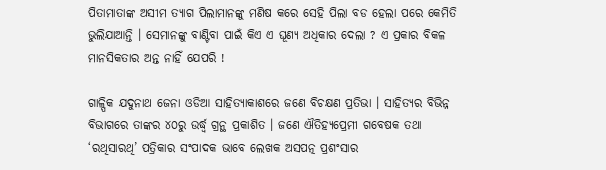ପିତାମାତାଙ୍କ ଅସୀମ ତ୍ୟାଗ ପିଲାମାନଙ୍କୁ ମଣିଷ କରେ ସେହି ପିଲା ବଡ ହେଲା ପରେ କେମିତି ଭୁଲିଯାଆନ୍ତି । ସେମାନଙ୍କୁ ବାଣ୍ଟିବା ପାଇଁ କିଏ ଏ ଘୂଣ୍ୟ ଅଧିକାର ଦେଲା ? ଏ ପ୍ରକାର ବିକଳ ମାନସିକତାର ଅନ୍ତ ନାହିଁ ଯେପରି !

ଗାଳ୍ପିକ ଯଦୁନାଥ ଜେନା ଓଡିଆ ସାହିତ୍ୟାକାଶରେ ଜଣେ ବିଚକ୍ଷଣ ପ୍ରତିଭା । ସାହିତ୍ୟର ବିଭିନ୍ନ ବିଭାଗରେ ତାଙ୍କର ୪୦ରୁ ଉର୍ଦ୍ଧ୍ବ ଗ୍ରନ୍ଥ ପ୍ରକାଶିତ । ଜଣେ ଐତିହ୍ୟପ୍ରେମୀ ଗବେଷକ ତଥା ‘ରଥିସାରଥି’ ପତ୍ରିକାର ସଂପାଦକ ଭାବେ ଲେଖକ ଅସପତ୍ନ ପ୍ରଶଂସାର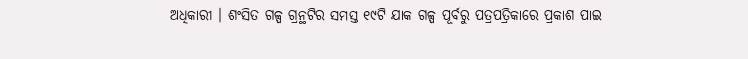ଅଧିକାରୀ । ଶଂସିତ ଗଳ୍ପ ଗ୍ରନ୍ଥଟିର ସମସ୍ତ ୧୯ଟି ଯାକ ଗଳ୍ପ ପୂର୍ବରୁ ପତ୍ରପତ୍ରିକାରେ ପ୍ରକାଶ ପାଇ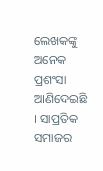ଲେଖକଙ୍କୁ ଅନେକ ପ୍ରଶଂସା ଆଣିଦେଇଛି । ସାପ୍ରତିକ ସମାଜର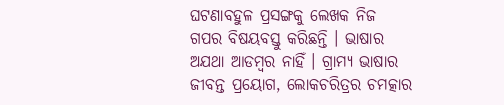ଘଟଣାବହୁଳ ପ୍ରସଙ୍ଗକୁ ଲେଖକ ନିଜ ଗପର ବିଷୟବସ୍ତୁ କରିଛନ୍ତି । ଭାଷାର ଅଯଥା ଆଡମ୍ବର ନାହିଁ । ଗ୍ରାମ୍ୟ ଭାଷାର ଜୀବନ୍ତ ପ୍ରୟୋଗ, ଲୋକଚରିତ୍ରର ଚମତ୍କାର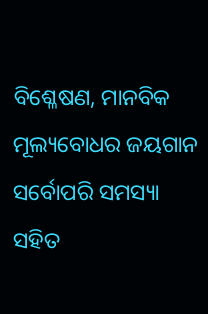ବିଶ୍ଳେଷଣ, ମାନବିକ ମୂଲ୍ୟବୋଧର ଜୟଗାନ ସର୍ବୋପରି ସମସ୍ୟା ସହିତ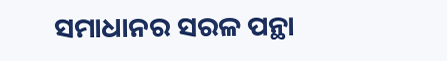ସମାଧାନର ସରଳ ପନ୍ଥା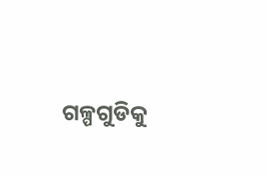ଗଳ୍ପଗୁଡିକୁ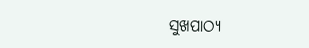ସୁଖପାଠ୍ୟ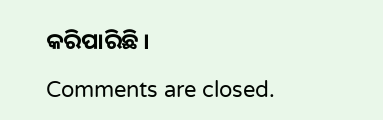କରିପାରିଛି ।

Comments are closed.